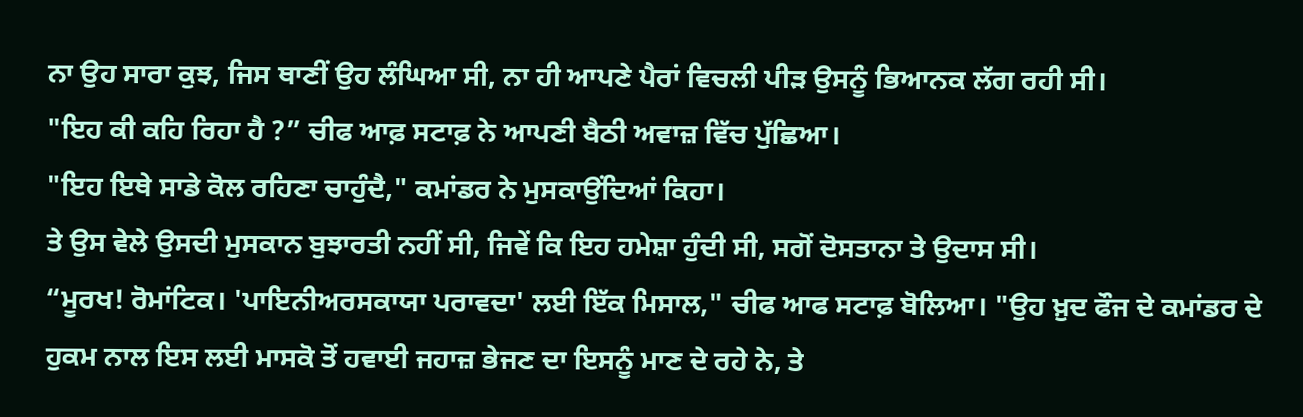ਨਾ ਉਹ ਸਾਰਾ ਕੁਝ, ਜਿਸ ਥਾਣੀਂ ਉਹ ਲੰਘਿਆ ਸੀ, ਨਾ ਹੀ ਆਪਣੇ ਪੈਰਾਂ ਵਿਚਲੀ ਪੀੜ ਉਸਨੂੰ ਭਿਆਨਕ ਲੱਗ ਰਹੀ ਸੀ।
"ਇਹ ਕੀ ਕਹਿ ਰਿਹਾ ਹੈ ?” ਚੀਫ ਆਫ਼ ਸਟਾਫ਼ ਨੇ ਆਪਣੀ ਬੈਠੀ ਅਵਾਜ਼ ਵਿੱਚ ਪੁੱਛਿਆ।
"ਇਹ ਇਥੇ ਸਾਡੇ ਕੋਲ ਰਹਿਣਾ ਚਾਹੁੰਦੈ," ਕਮਾਂਡਰ ਨੇ ਮੁਸਕਾਉਂਦਿਆਂ ਕਿਹਾ।
ਤੇ ਉਸ ਵੇਲੇ ਉਸਦੀ ਮੁਸਕਾਨ ਬੁਝਾਰਤੀ ਨਹੀਂ ਸੀ, ਜਿਵੇਂ ਕਿ ਇਹ ਹਮੇਸ਼ਾ ਹੁੰਦੀ ਸੀ, ਸਗੋਂ ਦੋਸਤਾਨਾ ਤੇ ਉਦਾਸ ਸੀ।
“ਮੂਰਖ! ਰੋਮਾਂਟਿਕ। 'ਪਾਇਨੀਅਰਸਕਾਯਾ ਪਰਾਵਦਾ' ਲਈ ਇੱਕ ਮਿਸਾਲ," ਚੀਫ ਆਫ ਸਟਾਫ਼ ਬੋਲਿਆ। "ਉਹ ਖ਼ੁਦ ਫੌਜ ਦੇ ਕਮਾਂਡਰ ਦੇ ਹੁਕਮ ਨਾਲ ਇਸ ਲਈ ਮਾਸਕੋ ਤੋਂ ਹਵਾਈ ਜਹਾਜ਼ ਭੇਜਣ ਦਾ ਇਸਨੂੰ ਮਾਣ ਦੇ ਰਹੇ ਨੇ, ਤੇ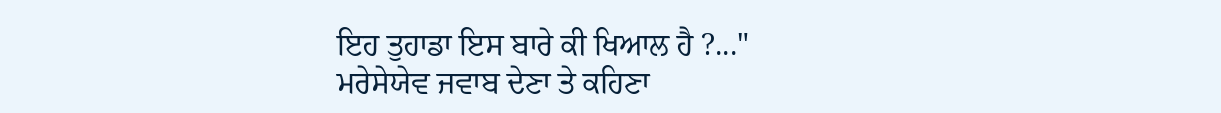ਇਹ ਤੁਹਾਡਾ ਇਸ ਬਾਰੇ ਕੀ ਖਿਆਲ ਹੈ ?..."
ਮਰੇਸੇਯੇਵ ਜਵਾਬ ਦੇਣਾ ਤੇ ਕਹਿਣਾ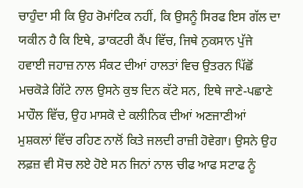ਚਾਹੁੰਦਾ ਸੀ ਕਿ ਉਹ ਰੋਮਾਂਟਿਕ ਨਹੀਂ, ਕਿ ਉਸਨੂੰ ਸਿਰਫ ਇਸ ਗੱਲ ਦਾ ਯਕੀਨ ਹੈ ਕਿ ਇਥੇ, ਡਾਕਟਰੀ ਕੈਂਪ ਵਿੱਚ, ਜਿਥੇ ਨੁਕਸਾਨ ਪੁੱਜੇ ਹਵਾਈ ਜਹਾਜ਼ ਨਾਲ ਸੰਕਟ ਦੀਆਂ ਹਾਲਤਾਂ ਵਿਚ ਉਤਰਨ ਪਿੱਛੋਂ ਮਚਕੋੜੇ ਗਿੱਟੇ ਨਾਲ ਉਸਨੇ ਕੁਝ ਦਿਨ ਕੱਟੇ ਸਨ, ਇਥੇ ਜਾਣੇ-ਪਛਾਣੇ ਮਾਹੌਲ ਵਿੱਚ, ਉਹ ਮਾਸਕੋ ਦੇ ਕਲੀਨਿਕ ਦੀਆਂ ਅਣਜਾਣੀਆਂ ਮੁਸ਼ਕਲਾਂ ਵਿੱਚ ਰਹਿਣ ਨਾਲੋਂ ਕਿਤੇ ਜਲਦੀ ਰਾਜ਼ੀ ਹੋਵੇਗਾ। ਉਸਨੇ ਉਹ ਲਫ਼ਜ਼ ਵੀ ਸੋਚ ਲਏ ਹੋਏ ਸਨ ਜਿਨਾਂ ਨਾਲ ਚੀਫ ਆਫ ਸਟਾਫ ਨੂੰ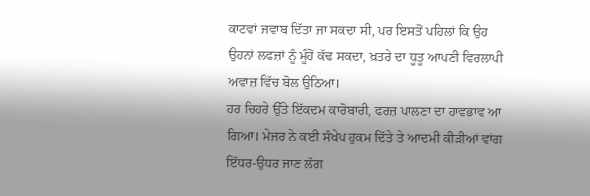ਕਾਟਵਾਂ ਜਵਾਬ ਦਿੱਤਾ ਜਾ ਸਕਦਾ ਸੀ, ਪਰ ਇਸਤੋਂ ਪਹਿਲਾਂ ਕਿ ਉਹ ਉਹਨਾਂ ਲਫਜ਼ਾਂ ਨੂੰ ਮੂੰਹੋਂ ਕੱਢ ਸਕਦਾ, ਖ਼ਤਰੇ ਦਾ ਧੂਤੂ ਆਪਣੀ ਵਿਰਲਾਪੀ ਅਵਾਜ਼ ਵਿੱਚ ਬੋਲ ਉਠਿਆ।
ਹਰ ਚਿਹਰੇ ਉੱਤੇ ਇੱਕਦਮ ਕਾਰੋਬਾਰੀ, ਫਰਜ਼ ਪਾਲਣਾ ਦਾ ਹਾਵਭਾਵ ਆ ਗਿਆ। ਮੇਜਰ ਨੇ ਕਈ ਸੰਖੇਪ ਹੁਕਮ ਦਿੱਤੇ ਤੇ ਆਦਮੀ ਕੀੜੀਆਂ ਵਾਂਗ ਇੱਧਰ-ਉਧਰ ਜਾਣ ਲੱਗ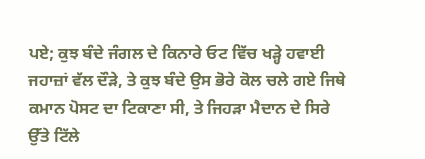ਪਏ; ਕੁਝ ਬੰਦੇ ਜੰਗਲ ਦੇ ਕਿਨਾਰੇ ਓਟ ਵਿੱਚ ਖੜ੍ਹੇ ਹਵਾਈ ਜਹਾਜ਼ਾਂ ਵੱਲ ਦੌੜੇ, ਤੇ ਕੁਝ ਬੰਦੇ ਉਸ ਭੋਰੇ ਕੋਲ ਚਲੇ ਗਏ ਜਿਥੇ ਕਮਾਨ ਪੋਸਟ ਦਾ ਟਿਕਾਣਾ ਸੀ, ਤੇ ਜਿਹੜਾ ਮੈਦਾਨ ਦੇ ਸਿਰੇ ਉੱਤੇ ਟਿੱਲੇ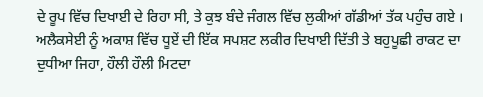ਦੇ ਰੂਪ ਵਿੱਚ ਦਿਖਾਈ ਦੇ ਰਿਹਾ ਸੀ, ਤੇ ਕੁਝ ਬੰਦੇ ਜੰਗਲ ਵਿੱਚ ਲੁਕੀਆਂ ਗੱਡੀਆਂ ਤੱਕ ਪਹੁੰਚ ਗਏ । ਅਲੈਕਸੇਈ ਨੂੰ ਅਕਾਸ਼ ਵਿੱਚ ਧੂਏਂ ਦੀ ਇੱਕ ਸਪਸ਼ਟ ਲਕੀਰ ਦਿਖਾਈ ਦਿੱਤੀ ਤੇ ਬਹੁਪੂਛੀ ਰਾਕਟ ਦਾ ਦੁਧੀਆ ਜਿਹਾ, ਹੌਲੀ ਹੌਲੀ ਮਿਟਦਾ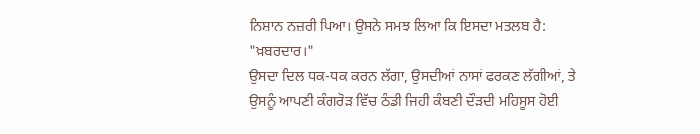ਨਿਸ਼ਾਨ ਨਜ਼ਰੀ ਪਿਆ। ਉਸਨੇ ਸਮਝ ਲਿਆ ਕਿ ਇਸਦਾ ਮਤਲਬ ਹੈ: "ਖ਼ਬਰਦਾਰ।"
ਉਸਦਾ ਦਿਲ ਧਕ-ਧਕ ਕਰਨ ਲੱਗਾ, ਉਸਦੀਆਂ ਨਾਸਾਂ ਫਰਕਣ ਲੱਗੀਆਂ, ਤੇ ਉਸਨੂੰ ਆਪਣੀ ਕੰਗਰੋੜ ਵਿੱਚ ਠੰਡੀ ਜਿਹੀ ਕੰਬਣੀ ਦੌੜਦੀ ਮਹਿਸੂਸ ਹੋਈ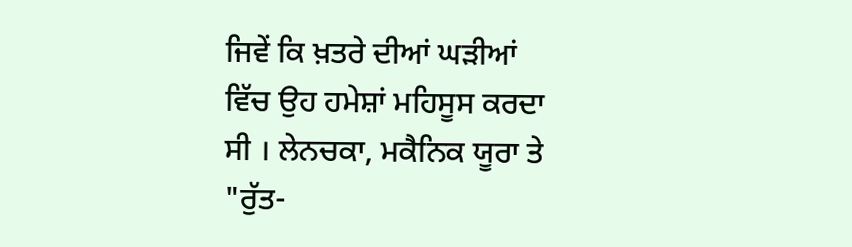ਜਿਵੇਂ ਕਿ ਖ਼ਤਰੇ ਦੀਆਂ ਘੜੀਆਂ ਵਿੱਚ ਉਹ ਹਮੇਸ਼ਾਂ ਮਹਿਸੂਸ ਕਰਦਾ ਸੀ । ਲੇਨਚਕਾ, ਮਕੈਨਿਕ ਯੂਰਾ ਤੇ "ਰੁੱਤ-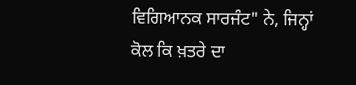ਵਿਗਿਆਨਕ ਸਾਰਜੰਟ" ਨੇ, ਜਿਨ੍ਹਾਂ ਕੋਲ ਕਿ ਖ਼ਤਰੇ ਦਾ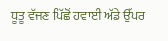ਧੂਤੂ ਵੱਜਣ ਪਿੱਛੋਂ ਹਵਾਈ ਅੱਡੇ ਉੱਪਰ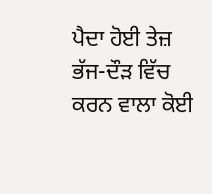ਪੈਦਾ ਹੋਈ ਤੇਜ਼ ਭੱਜ-ਦੌੜ ਵਿੱਚ ਕਰਨ ਵਾਲਾ ਕੋਈ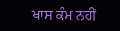ਖਾਸ ਕੰਮ ਨਹੀਂ